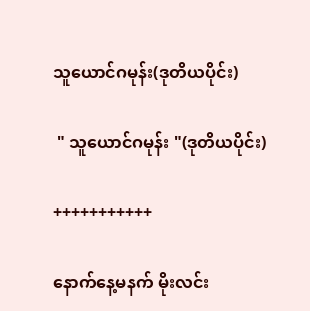သူယောင်ဂမုန်း(ဒုတိယပိုင်း)

 " သူယောင်ဂမုန်း "(ဒုတိယပိုင်း)

+++++++++++

နောက်နေ့မနက် မိုးလင်း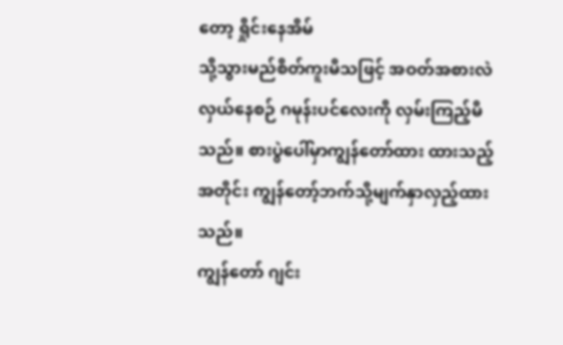တော့ ရှိုင်းနေအိမ်
သို့သွားမည်စိတ်ကူးမိသဖြင့် အဝတ်အစားလဲ
လှယ်နေစဉ် ဂမုန်းပင်လေးကို လှမ်းကြည့်မိ
သည်။ စားပွဲပေါ်မှာကျွန်တော်ထား ထားသည့်
အတိုင်း ကျွန်တော့်ဘက်သို့မျက်နှာလှည့်ထား
သည်။
ကျွန်တော် ဂျင်း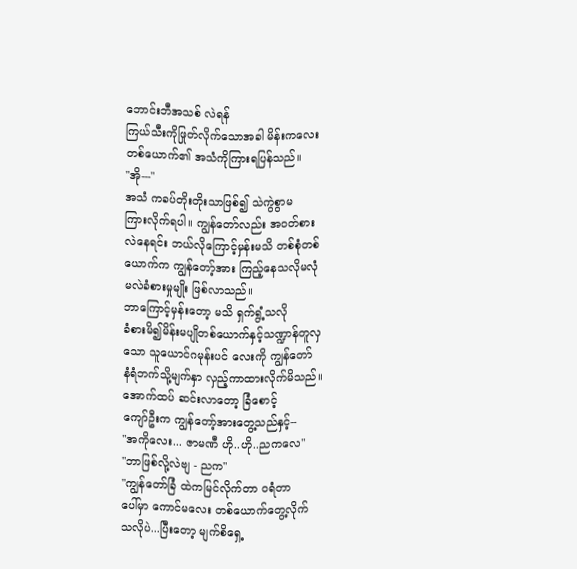ဘောင်းဘီအသစ် လဲရန်
ကြယ်သီးကိုဖြုတ်လိုက်သောအခါ မိန်းကလေး
တစ်ယောက်၏ အသံကိုကြားရပြန်သည်။
"အို---"
အသံ ကခပ်တိုးတိုးသာဖြစ်၍ သဲကွဲစွာမ
ကြားလိုက်ရပါ။ ကျွန်တော်လည်း အဝတ်စား
လဲနေရင်း ဘယ်လိုကြောင့်မှန်းမသိ တစ်စုံတစ်
ယောက်က ကျွန်တော့်အား ကြည့်နေသလိုမလုံ
မလဲခံစားမှုမျိုး ဖြစ်လာသည်။
ဘာကြောင့်မှန်းတော့ မသိ ရှက်ရွံ့သလို
ခံစားမိ၍မိန်းမပျိုတစ်ယောက်နှင့်သဏ္ဍာန်တူလှ
သော သူယောင်ဂမုန်းပင် လေးကို ကျွန်တော်
နံရံဘက်သို့မျက်နှာ လှည့်ကာထားလိုက်မိသည်။
အောက်ထပ် ဆင်းလာတော့ ခြံစောင့်
ကျော်ဦးက ကျွန်တော့်အားတွေ့သည်နှင့်--
"အကိုလေး... ဇာမဏီ ဟို..ဟို..ညကလေ"
"ဘာဖြစ်လို့လဲဗျ - ညက"
"ကျွန်တော်ခြံ ထဲကမြင်လိုက်တာ ဝရံတာ
ပေါ်မှာ ကောင်မလေး တစ်ယောက်တွေ့လိုက်
သလိုပဲ...ပြီးတော့ မျက်စိရှေ့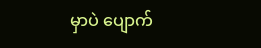မှာပဲ ပျောက်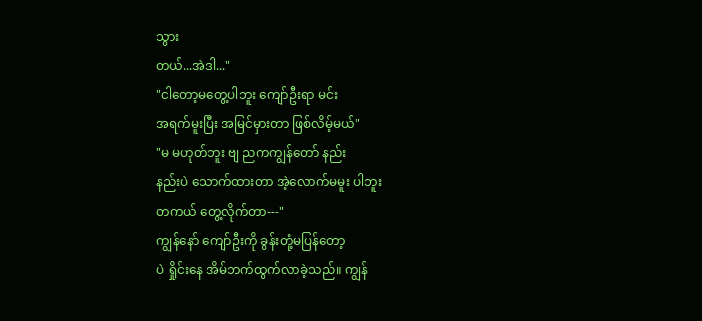သွား
တယ်...အဲဒါ..."
"ငါတော့မတွေ့ပါဘူး ကျော်ဦးရာ မင်း
အရက်မူးပြီး အမြင်မှားတာ ဖြစ်လိမ့်မယ်"
"မ မဟုတ်ဘူး ဗျ ညကကျွန်တော် နည်း
နည်းပဲ သောက်ထားတာ အဲ့လောက်မမူး ပါဘူး
တကယ် တွေ့လိုက်တာ---"
ကျွန်နော် ကျော်ဦးကို ခွန်းတုံ့မပြန်တော့
ပဲ ရှိုင်းနေ အိမ်ဘက်ထွက်လာခဲ့သည်။ ကျွန်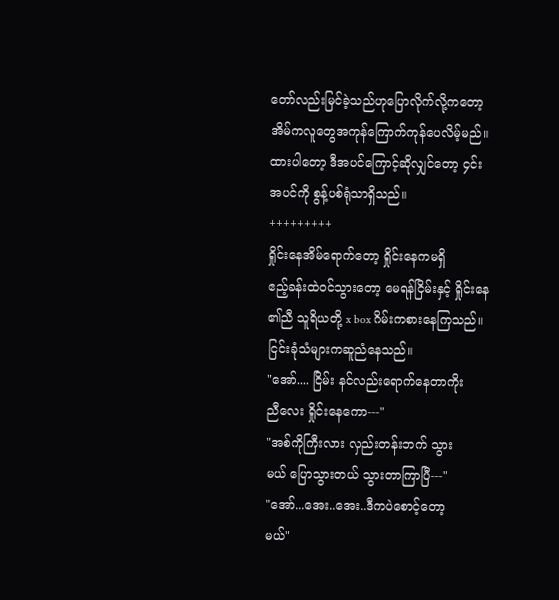တော်လည်းမြင်ခဲ့သည်ဟုပြောလိုက်လို့ကတော့
အိမ်ကလူတွေအကုန်ကြောက်ကုန်ပေလိမ့်မည်။
ထားပါတော့ ဒီအပင်ကြောင့်ဆိုလျှင်တော့ ၄င်း
အပင်ကို စွန့်ပစ်ရုံသာရှိသည်။
+++++++++
ရှိုင်းနေအိမ်ရောက်တော့ ရှိုင်းနေကမရှိ
ဧည့်ခန်းထဲဝင်သွားတော့ မေရန်ငြိမ်းနှင့် ရှိုင်းနေ
၏ညီ သူရိယတို့ x box ဂိမ်းကစားနေကြသည်။
ငြင်းခုံသံများကဆူညံနေသည်။
"အော်.... ငြိမ်း နင်လည်းရောက်နေတာကိုး
ညီလေး ရှိုင်းနေကော---"
"အစ်ကိုကြီးလား လှည်းတန်းဘက် သွား
မယ် ပြောသွားတယ် သွားတာကြာပြီ---"
"အော်...အေး..အေး..ဒီကပဲစောင့်တော့
မယ်"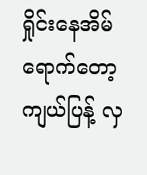ရှိုင်းနေအိမ်ရောက်တော့ ကျယ်ပြန့် လှ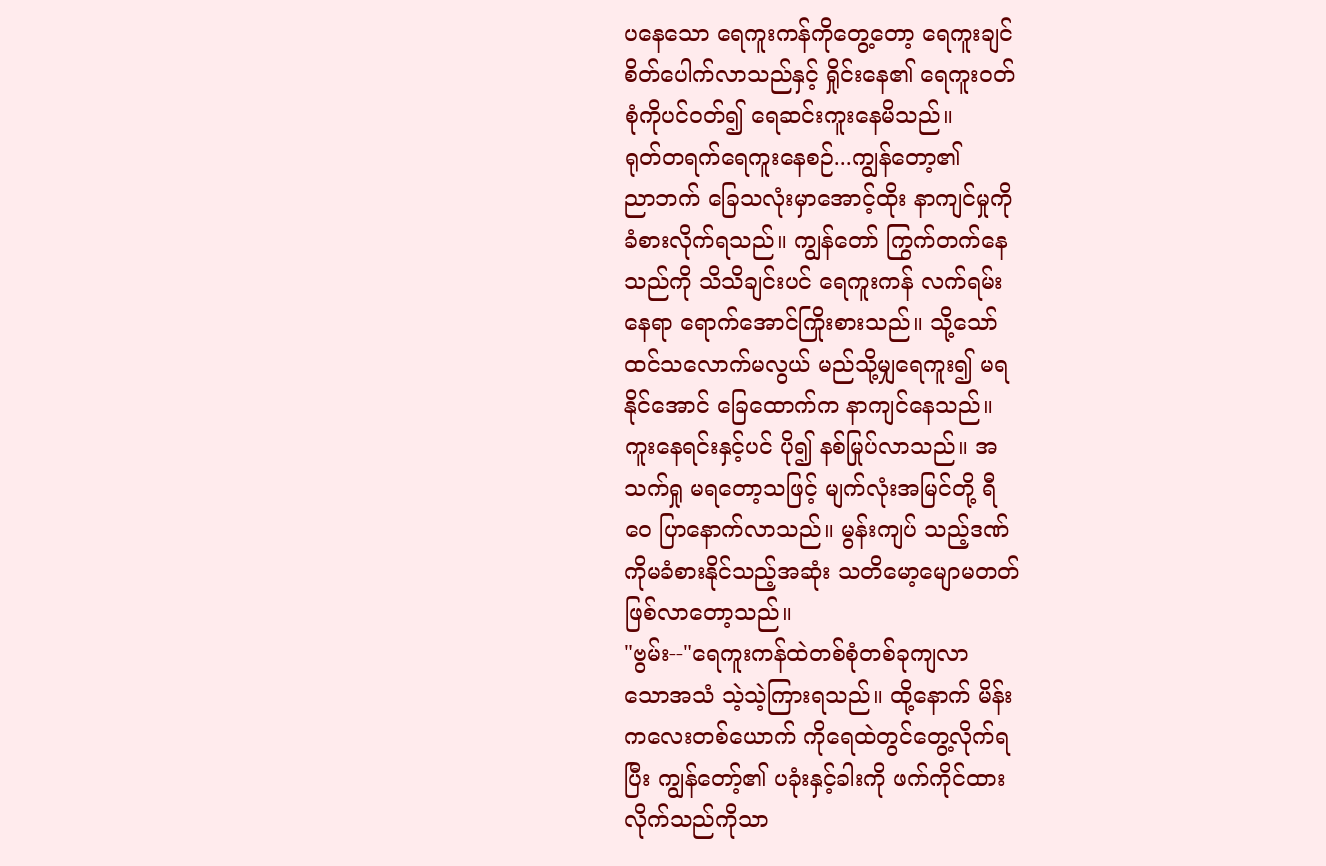ပနေသော ရေကူးကန်ကိုတွေ့တော့ ရေကူးချင်
စိတ်ပေါက်လာသည်နှင့် ရှိုင်းနေ၏ ရေကူးဝတ်
စုံကိုပင်ဝတ်၍ ရေဆင်းကူးနေမိသည်။
ရုတ်တရက်ရေကူးနေစဉ်...ကျွန်တော့၏
ညာဘက် ခြေသလုံးမှာအောင့်ထိုး နာကျင်မှုကို
ခံစားလိုက်ရသည်။ ကျွန်တော် ကြွက်တက်နေ
သည်ကို သိသိချင်းပင် ရေကူးကန် လက်ရမ်း
နေရာ ရောက်အောင်ကြိုးစားသည်။ သို့သော်
ထင်သလောက်မလွယ် မည်သို့မျှရေကူး၍ မရ
နိုင်အောင် ခြေထောက်က နာကျင်နေသည်။
ကူးနေရင်းနှင့်ပင် ပို၍ နစ်မြုပ်လာသည်။ အ
သက်ရှု မရတော့သဖြင့် မျက်လုံးအမြင်တို့ ရီ
ဝေ ပြာနောက်လာသည်။ မွန်းကျပ် သည့်ဒဏ်
ကိုမခံစားနိုင်သည့်အဆုံး သတိမော့မျောမတတ်
ဖြစ်လာတော့သည်။
"ဗွမ်း--"ရေကူးကန်ထဲတစ်စုံတစ်ခုကျလာ
သောအသံ သဲ့သဲ့ကြားရသည်။ ထို့နောက် မိန်း
ကလေးတစ်ယောက် ကိုရေထဲတွင်တွေ့လိုက်ရ
ပြီး ကျွန်တော့်၏ ပခုံးနှင့်ခါးကို ဖက်ကိုင်ထား
လိုက်သည်ကိုသာ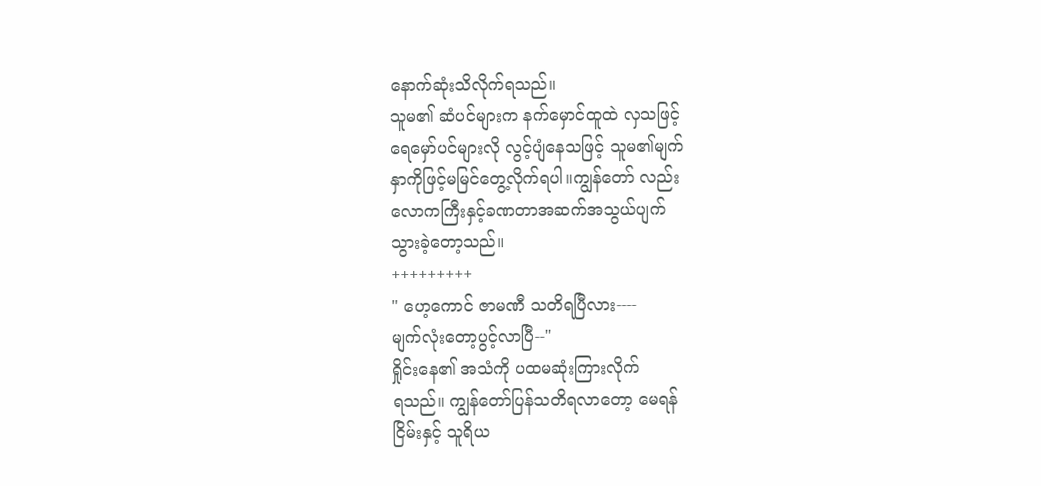နောက်ဆုံးသိလိုက်ရသည်။
သူမ၏ ဆံပင်များက နက်မှောင်ထူထဲ လှသဖြင့်
ရေမှော်ပင်များလို လွင့်ပျံနေသဖြင့် သူမ၏မျက်
နှာကိုဖြင့်မမြင်တွေ့လိုက်ရပါ။ကျွန်တော် လည်း
လောကကြီးနှင့်ခဏတာအဆက်အသွယ်ပျက်
သွားခဲ့တော့သည်။
+++++++++
" ဟေ့ကောင် ဇာမဏီ သတိရပြီလား----
မျက်လုံးတော့ပွင့်လာပြီ--"
ရှိုင်းနေ၏ အသံကို ပထမဆုံးကြားလိုက်
ရသည်။ ကျွန်တော်ပြန်သတိရလာတော့ မေရန်
ငြိမ်းနှင့် သူရိယ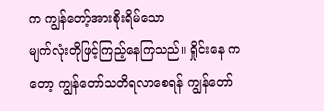က ကျွန်တော့်အားစိုးရိမ်သော
မျက်လုံးတိုဖြင့်ကြည့်နေကြသည်။ ရှိုင်းနေ က
တော့ ကျွန်တော်သတိရလာစေရန် ကျွန်တော်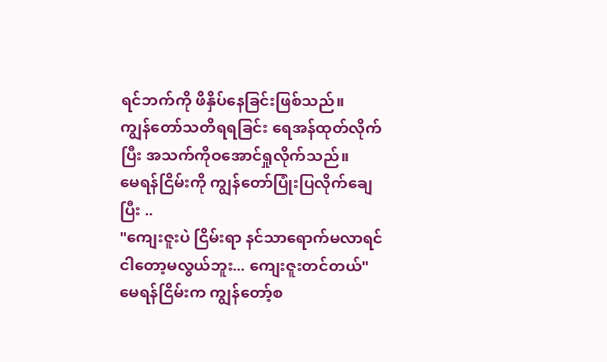ရင်ဘက်ကို ဖိနှိပ်နေခြင်းဖြစ်သည်။
ကျွန်တော်သတိရရခြင်း ရေအန်ထုတ်လိုက်
ပြီး အသက်ကိုဝအောင်ရှုလိုက်သည်။
မေရန်ငြိမ်းကို ကျွန်တော်ပြုံးပြလိုက်ချေ
ပြီး ..
"ကျေးဇူးပဲ ငြိမ်းရာ နင်သာရောက်မလာရင်
ငါတော့မလွယ်ဘူး... ကျေးဇူးတင်တယ်"
မေရန်ငြိမ်းက ကျွန်တော့်စ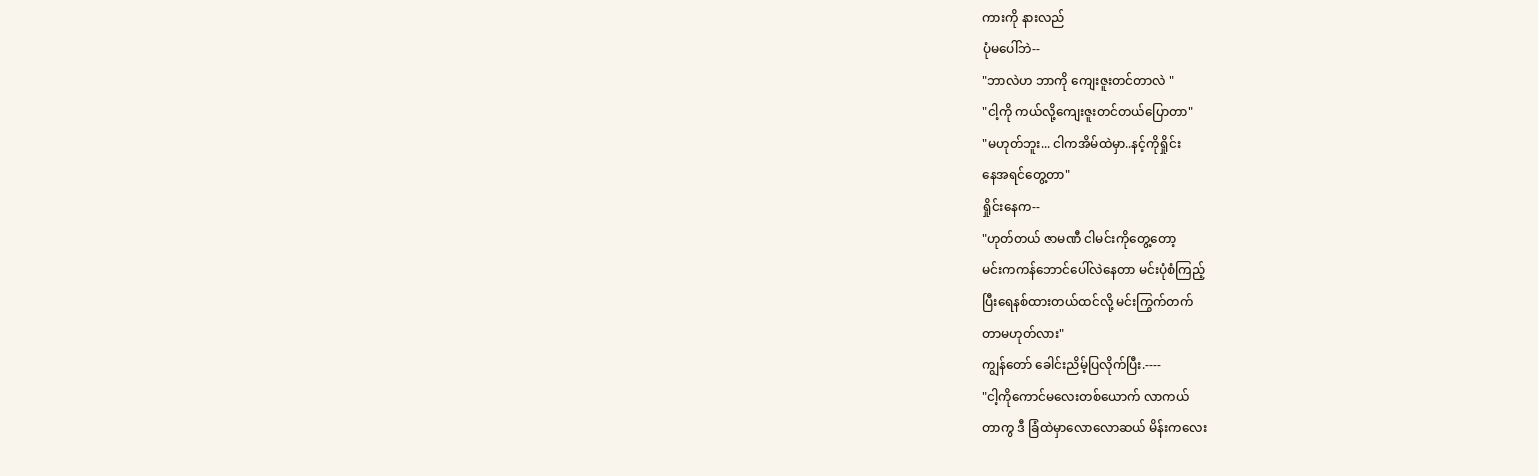ကားကို နားလည်
ပုံမပေါ်ဘဲ--
"ဘာလဲဟ ဘာကို ကျေးဇူးတင်တာလဲ "
"ငါ့ကို ကယ်လို့ကျေးဇူးတင်တယ်ပြောတာ"
"မဟုတ်ဘူး... ငါကအိမ်ထဲမှာ..နင့်ကိုရှိုင်း
နေအရင်တွေ့တာ"
ရှိုင်းနေက--
"ဟုတ်တယ် ဇာမဏီ ငါမင်းကိုတွေ့တော့
မင်းကကန်ဘောင်ပေါ်လဲနေတာ မင်းပုံစံကြည့်
ပြီးရေနစ်ထားတယ်ထင်လို့ မင်းကြွက်တက်
တာမဟုတ်လား"
ကျွန်တော် ခေါင်းညိမ့်ပြလိုက်ပြီး.----
"ငါ့ကိုကောင်မလေးတစ်ယောက် လာကယ်
တာကွ ဒီ ခြံထဲမှာလောလောဆယ် မိန်းကလေး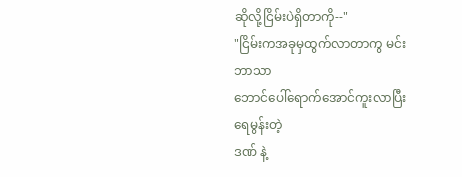ဆိုလို့ငြိမ်းပဲရှိတာကို--"
"ငြိမ်းကအခုမှထွက်လာတာကွ မင်းဘာသာ
ဘောင်ပေါ်ရောက်အောင်ကူးလာပြီး ရေမွန်းတဲ့
ဒဏ် နဲ့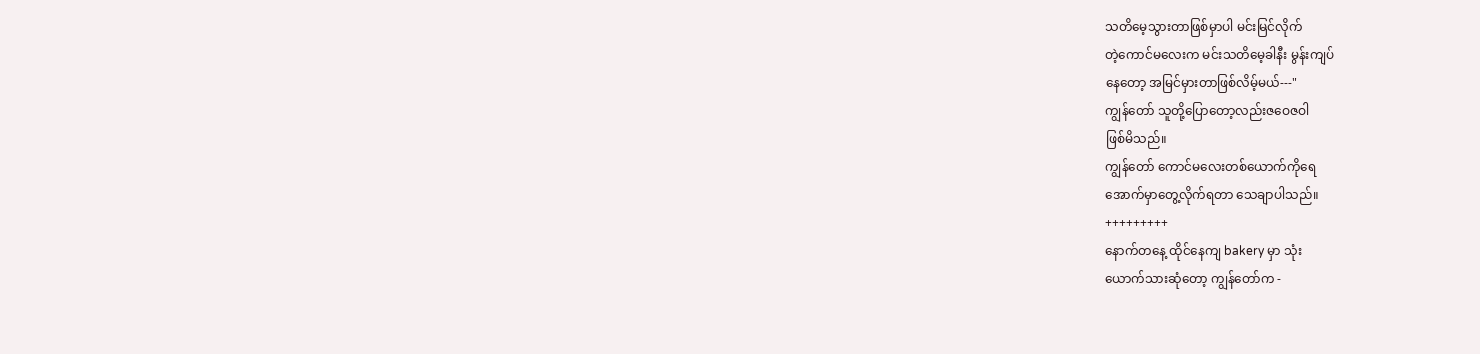သတိမေ့သွားတာဖြစ်မှာပါ မင်းမြင်လိုက်
တဲ့ကောင်မလေးက မင်းသတိမေ့ခါနီး မွန်းကျပ်
နေတော့ အမြင်မှားတာဖြစ်လိမ့်မယ်---"
ကျွန်တော် သူတို့ပြောတော့လည်းဇဝေဇဝါ
ဖြစ်မိသည်။
ကျွန်တော် ကောင်မလေးတစ်ယောက်ကိုရေ
အောက်မှာတွေ့လိုက်ရတာ သေချာပါသည်။
+++++++++
နောက်တနေ့ ထိုင်နေကျ bakery မှာ သုံး
ယောက်သားဆုံတော့ ကျွန်တော်က -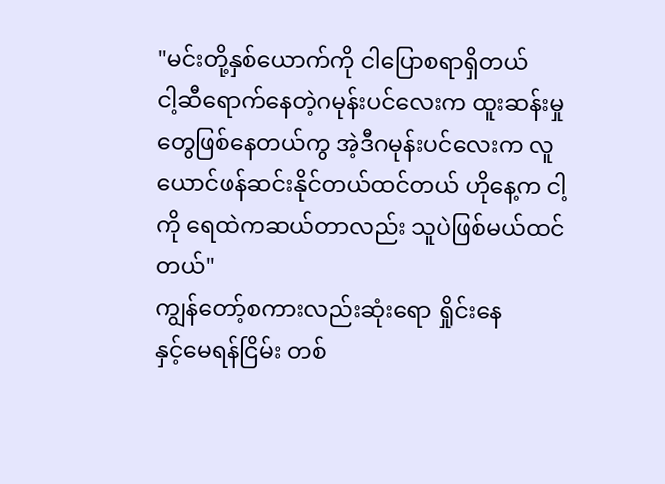"မင်းတို့နှစ်ယောက်ကို ငါပြောစရာရှိတယ်
ငါ့ဆီရောက်နေတဲ့ဂမုန်းပင်လေးက ထူးဆန်းမှု
တွေဖြစ်နေတယ်ကွ အဲ့ဒီဂမုန်းပင်လေးက လူ
ယောင်ဖန်ဆင်းနိုင်တယ်ထင်တယ် ဟိုနေ့က ငါ့
ကို ရေထဲကဆယ်တာလည်း သူပဲဖြစ်မယ်ထင်
တယ်"
ကျွန်တော့်စကားလည်းဆုံးရော ရှိုင်းနေ
နှင့်မေရန်ငြိမ်း တစ်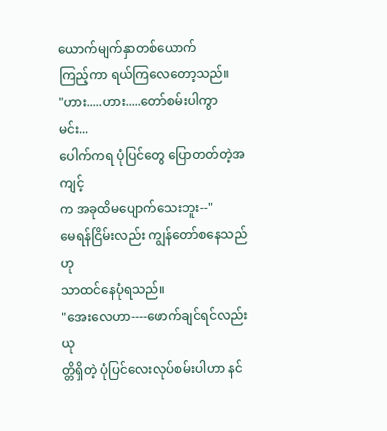ယောက်မျက်နှာတစ်ယောက်
ကြည့်ကာ ရယ်ကြလေတော့သည်။
"ဟား.....ဟား.....တော်စမ်းပါကွာ မင်း...
ပေါက်ကရ ပုံပြင်တွေ ပြောတတ်တဲ့အကျင့်
က အခုထိမပျောက်သေးဘူး--"
မေရန်ငြိမ်းလည်း ကျွန်တော်စနေသည်ဟု
သာထင်နေပုံရသည်။
"အေးလေဟာ----ဖောက်ချင်ရင်လည်းယု
တ္တိရှိတဲ့ ပုံပြင်လေးလုပ်စမ်းပါဟာ နင်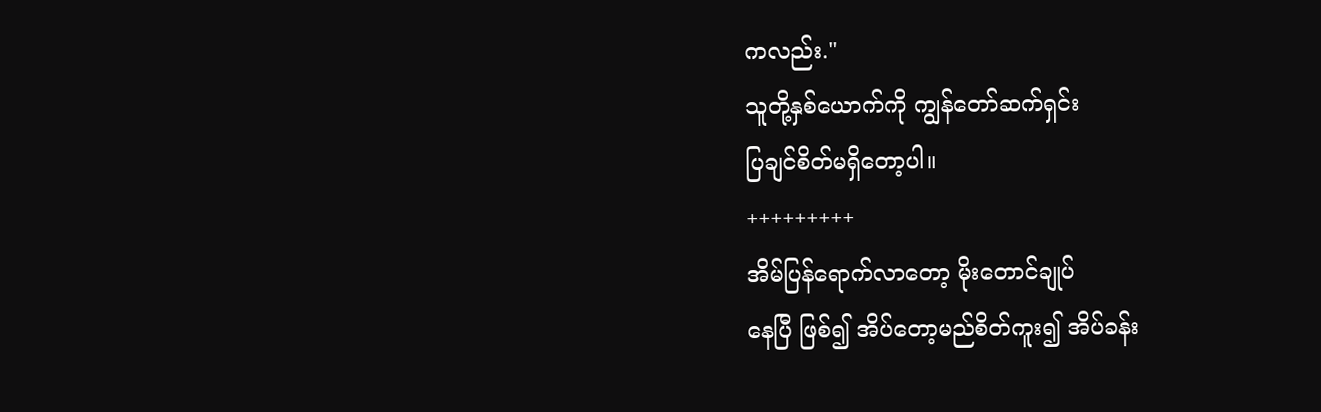ကလည်း."
သူတို့နှစ်ယောက်ကို ကျွန်တော်ဆက်ရှင်း
ပြချင်စိတ်မရှိတော့ပါ။
+++++++++
အိမ်ပြန်ရောက်လာတော့ မိုးတောင်ချုပ်
နေပြီ ဖြစ်၍ အိပ်တော့မည်စိတ်ကူး၍ အိပ်ခန်း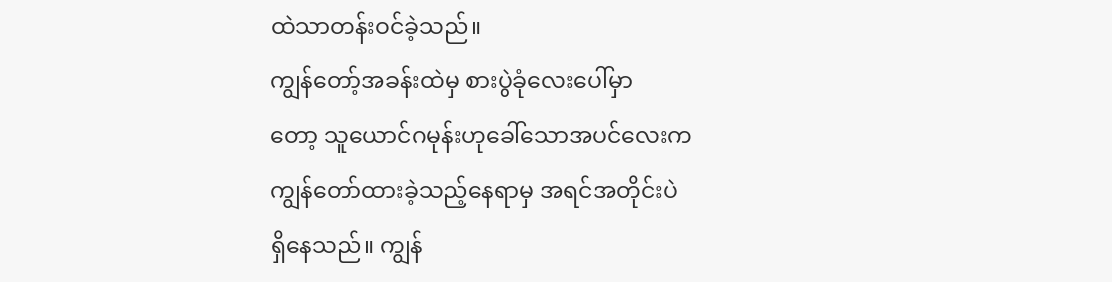ထဲသာတန်းဝင်ခဲ့သည်။
ကျွန်တော့်အခန်းထဲမှ စားပွဲခုံလေးပေါ်မှာ
တော့ သူယောင်ဂမုန်းဟုခေါ်သောအပင်လေးက
ကျွန်တော်ထားခဲ့သည့်နေရာမှ အရင်အတိုင်းပဲ
ရှိနေသည်။ ကျွန်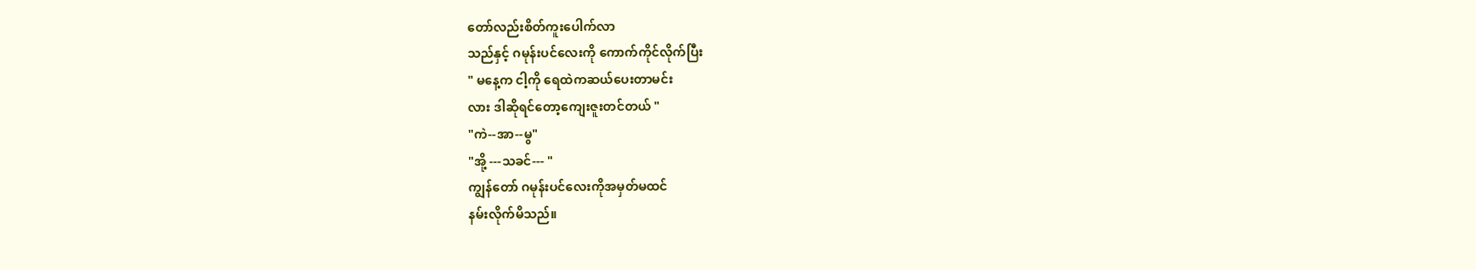တော်လည်းစိတ်ကူးပေါက်လာ
သည်နှင့် ဂမုန်းပင်လေးကို ကောက်ကိုင်လိုက်ပြီး
" မနေ့က ငါ့ကို ရေထဲကဆယ်ပေးတာမင်း
လား ဒါဆိုရင်တော့ကျေးဇူးတင်တယ် "
"ကဲ--အာ--မွ"
"အို့ ---သခင်--- "
ကျွန်တော် ဂမုန်းပင်လေးကိုအမှတ်မထင်
နမ်းလိုက်မိသည်။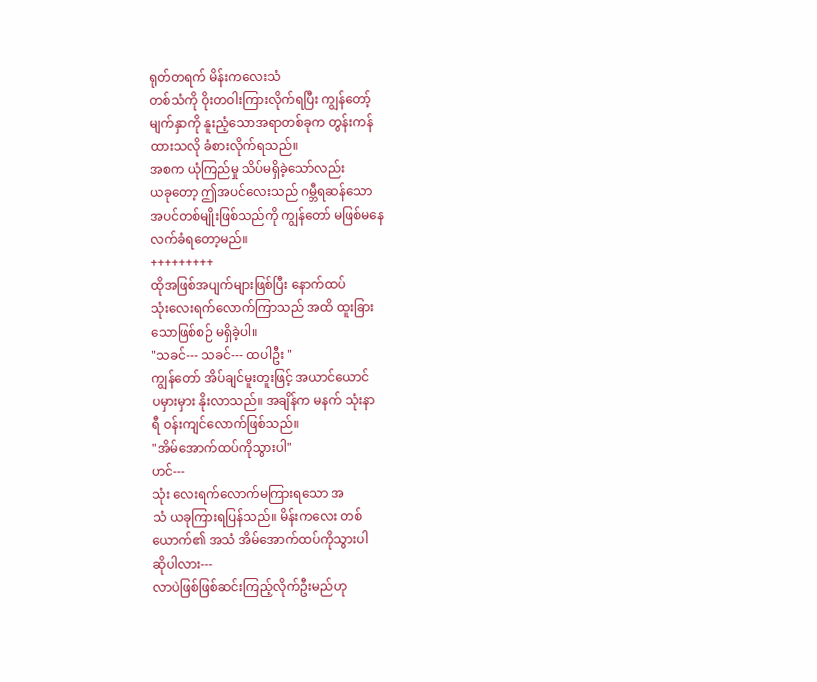ရုတ်တရက် မိန်းကလေးသံ
တစ်သံကို ဝိုးတဝါးကြားလိုက်ရပြီး ကျွန်တော့်
မျက်နှာကို နူးညံ့သောအရာတစ်ခုက တွန်းကန်
ထားသလို ခံစားလိုက်ရသည်။
အစက ယုံကြည်မှု သိပ်မရှိခဲ့သော်လည်း
ယခုတော့ ဤအပင်လေးသည် ဂမ္ဘီရဆန်သော
အပင်တစ်မျိုးဖြစ်သည်ကို ကျွန်တော် မဖြစ်မနေ
လက်ခံရတော့မည်။
+++++++++
ထိုအဖြစ်အပျက်များဖြစ်ပြီး နောက်ထပ်
သုံးလေးရက်လောက်ကြာသည် အထိ ထူးခြား
သောဖြစ်စဉ် မရှိခဲ့ပါ။
"သခင်--- သခင်--- ထပါဦး "
ကျွန်တော် အိပ်ချင်မူးတူးဖြင့် အယာင်ယောင်
ပမှားမှား နိုးလာသည်။ အချိန်က မနက် သုံးနာ
ရီ ဝန်းကျင်လောက်ဖြစ်သည်။
"အိမ်အောက်ထပ်ကိုသွားပါ"
ဟင်---
သုံး လေးရက်လောက်မကြားရသော အ
သံ ယခုကြားရပြန်သည်။ မိန်းကလေး တစ်
ယောက်၏ အသံ အိမ်အောက်ထပ်ကိုသွားပါ
ဆိုပါလား---
လာပဲဖြစ်ဖြစ်ဆင်းကြည့်လိုက်ဦးမည်ဟု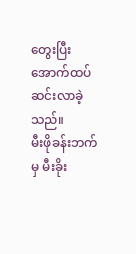တွေးပြီး အောက်ထပ်ဆင်းလာခဲ့သည်။
မီးဖိုခန်းဘက်မှ မီးခိုး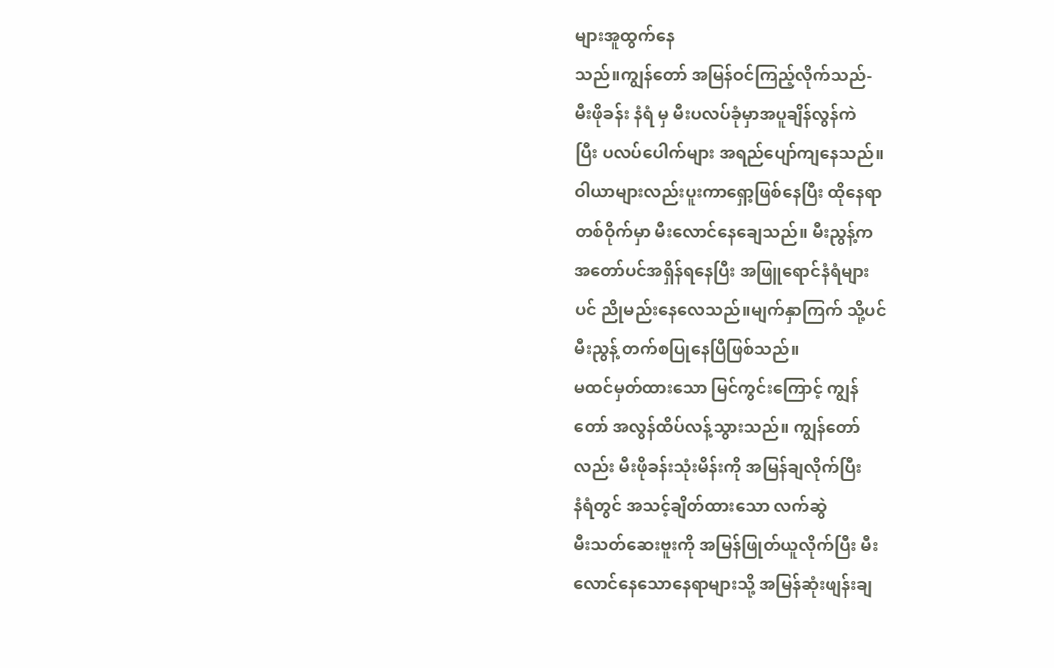များအူထွက်နေ
သည်။ကျွန်တော် အမြန်ဝင်ကြည့်လိုက်သည်-
မီးဖိုခန်း နံရံ မှ မီးပလပ်ခုံမှာအပူချိန်လွန်ကဲ
ပြီး ပလပ်ပေါက်များ အရည်ပျော်ကျနေသည်။
ဝါယာများလည်းပူးကာရှော့ဖြစ်နေပြီး ထိုနေရာ
တစ်ဝိုက်မှာ မီးလောင်နေချေသည်။ မီးညွန့်က
အတော်ပင်အရှိန်ရနေပြီး အဖြူရောင်နံရံများ
ပင် ညိုမည်းနေလေသည်။မျက်နှာကြက် သို့ပင်
မီးညွန့် တက်စပြုနေပြီဖြစ်သည်။
မထင်မှတ်ထားသော မြင်ကွင်းကြောင့် ကျွန်
တော် အလွန်ထိပ်လန့်သွားသည်။ ကျွန်တော်
လည်း မီးဖိုခန်းသုံးမိန်းကို အမြန်ချလိုက်ပြီး
နံရံတွင် အသင့်ချိတ်ထားသော လက်ဆွဲ
မီးသတ်ဆေးဗူးကို အမြန်ဖြုတ်ယူလိုက်ပြီး မီး
လောင်နေသောနေရာများသို့ အမြန်ဆုံးဖျန်းချ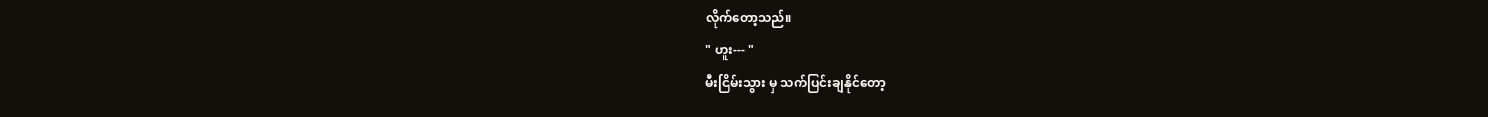လိုက်တော့သည်။
" ဟူး--- "
မီးငြိမ်းသွား မှ သက်ပြင်းချနိုင်တော့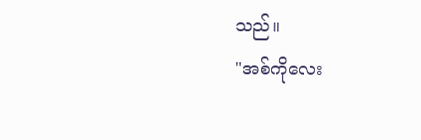သည်။
"အစ်ကိုလေး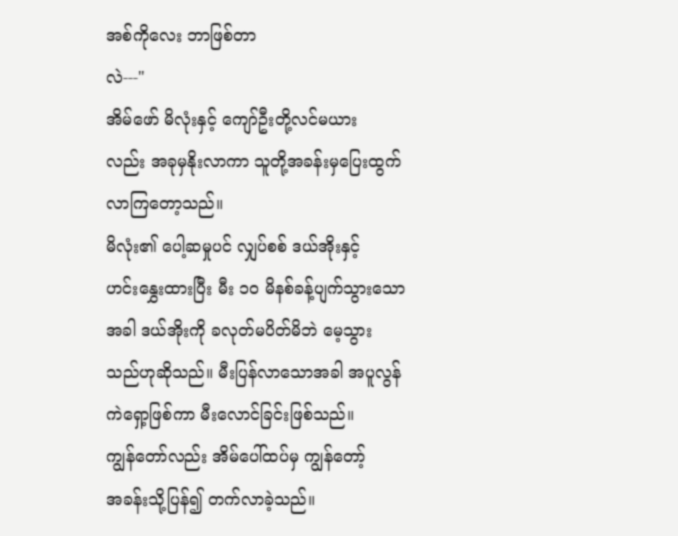အစ်ကိုလေး ဘာဖြစ်တာ
လဲ---"
အိမ်ဖော် မိလုံးနှင့် ကျော်ဦးတို့လင်မယား
လည်း အခုမှနိုးလာကာ သူတို့အခန်းမှပြေးထွက်
လာကြတော့သည်။
မိလုံး၏ ပေါ့ဆမှုပင် လျှပ်စစ် ဒယ်အိုးနှင့်
ဟင်းနွှေးထားပြီး မီး ၁၀ မိနစ်ခန့်ပျက်သွားသော
အခါ ဒယ်အိုးကို ခလုတ်မပိတ်မိဘဲ မေ့သွား
သည်ဟုဆိုသည်။ မီးပြန်လာသောအခါ အပူလွန်
ကဲရှော့ဖြစ်ကာ မီးလောင်ခြင်းဖြစ်သည်။
ကျွန်တော်လည်း အိမ်ပေါ်ထပ်မှ ကျွန်တော့်
အခန်းသို့ပြန်၍ တက်လာခဲ့သည်။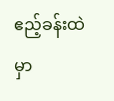ဧည့်ခန်းထဲ
မှာ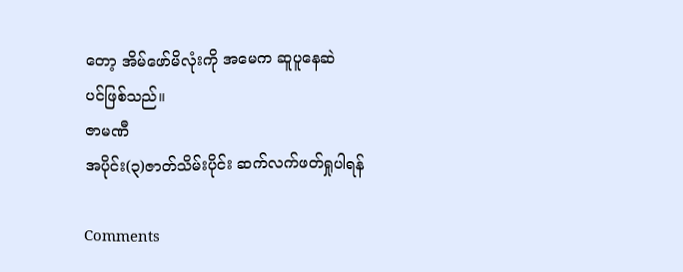တော့ အိမ်ဖော်မိလုံးကို အမေက ဆူပူနေဆဲ
ပင်ဖြစ်သည်။
ဇာမဏီ
အပိုင်း(၃)ဇာတ်သိမ်းပိုင်း ဆက်လက်ဖတ်ရှုပါရန်

Comments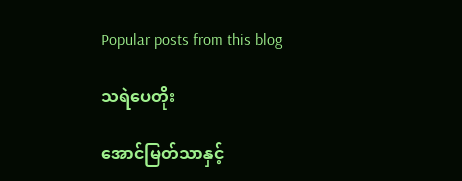Popular posts from this blog

သရဲပေတိုး

အောင်မြတ်သာနှင့်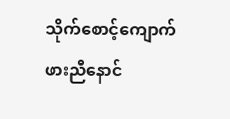သိုက်စောင့်ကျောက်ဖားညီနောင်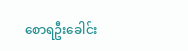စောရဦးခေါင်း